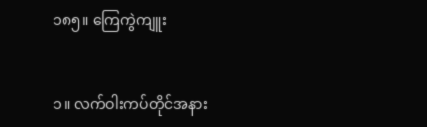၁၈၅။ ကြေကွဲကျူး


၁။ လက်ဝါးကပ်တိုင်အနား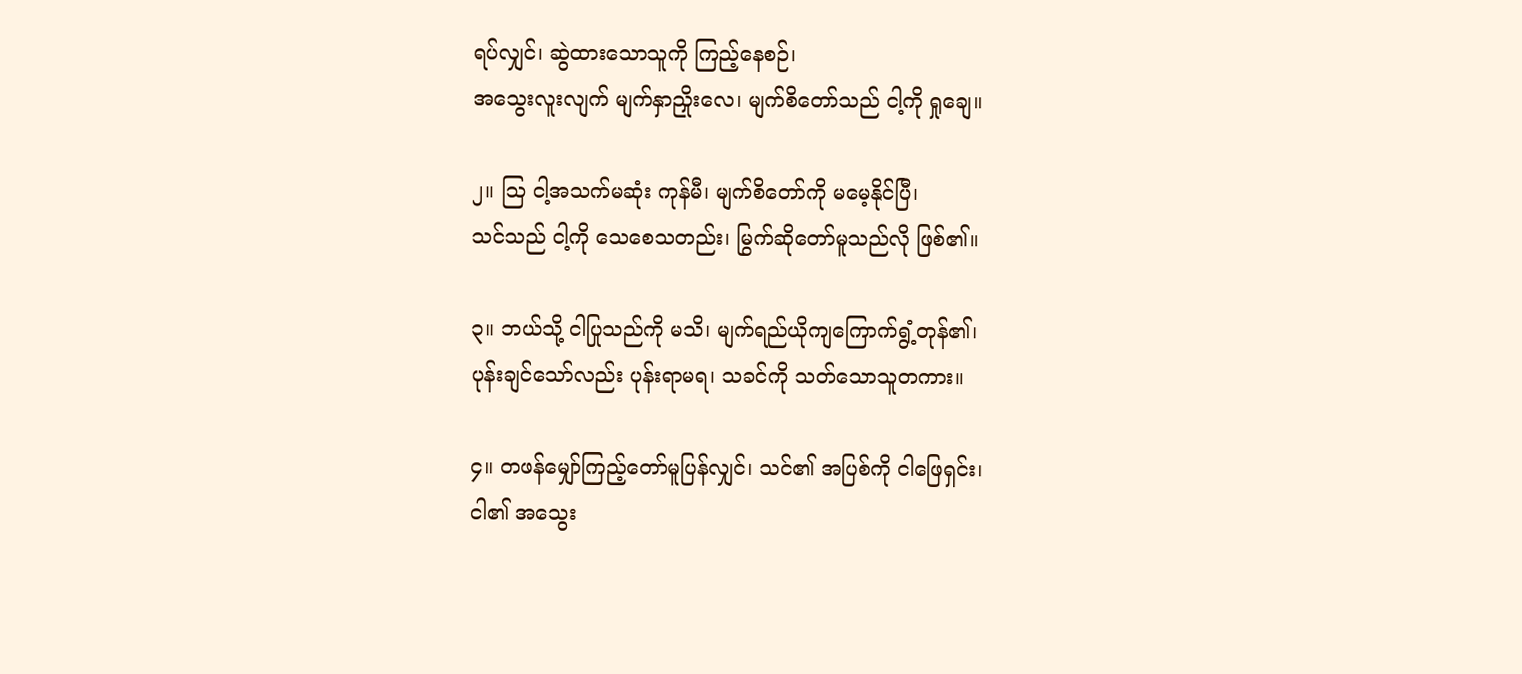ရပ်လျှင်၊ ဆွဲထားသောသူကို ကြည့်နေစဉ်၊
အသွေးလူးလျက် မျက်နှာညှိုးလေ၊ မျက်စိတော်သည် ငါ့ကို ရှုချေ။

၂။ ဩ ငါ့အသက်မဆုံး ကုန်မီ၊ မျက်စိတော်ကို မမေ့နိုင်ပြီ၊
သင်သည် ငါ့ကို သေစေသတည်း၊ မြွက်ဆိုတော်မူသည်လို ဖြစ်၏။

၃။ ဘယ်သို့ ငါပြုသည်ကို မသိ၊ မျက်ရည်ယိုကျကြောက်ရွံ့တုန်၏၊
ပုန်းချင်သော်လည်း ပုန်းရာမရ၊ သခင်ကို သတ်သောသူတကား။

၄။ တဖန်မျှော်ကြည့်တော်မူပြန်လျှင်၊ သင်၏ အပြစ်ကို ငါဖြေရှင်း၊
ငါ၏ အသွေး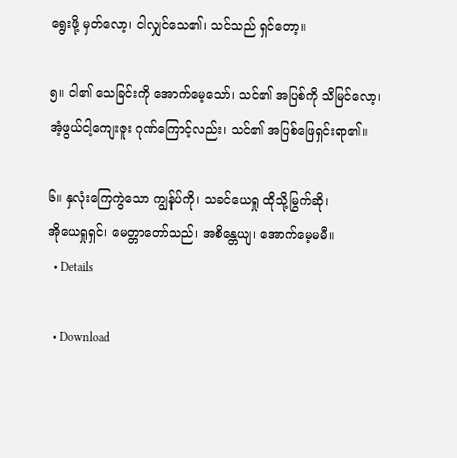ရွေးဖို့ မှတ်လော့၊ ငါလျှင်သေ၏၊ သင်သည် ရှင်တော့။

၅။ ငါ၏ သေခြင်းကို အောက်မေ့သော်၊ သင်၏ အပြစ်ကို သိမြင်လော့၊
အံ့ဖွယ်ငါ့ကျေးဇူး ဂုဏ်ကြောင့်လည်း၊ သင်၏ အပြစ်ဖြေရှင်းရာ၏။

၆။ နှလုံးကြေကွဲသော ကျွန်ုပ်ကို၊ သခင်ယေရှု ထိုသို့မြွက်ဆို၊
အိုယေရှုရှင်၊ မေတ္တာတော်သည်၊ အစိန္တေယျ၊ အောက်မေ့မမီ။
  • Details

  • Download